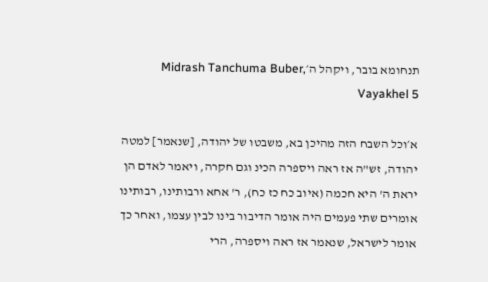תנחומא בובר, ויקהל ה׳Midrash Tanchuma Buber, Vayakhel 5

א׳וכל השבח הזה מהיכן בא, משבטו של יהודה, [שנאמר] למטה יהודה, זש"ה אז ראה ויספרה הכינ וגם חקרה, ויאמר לאדם הן יראת ה' היא חכמה (איוב כח כז כח), ר' אחא ורבותינו, רבותינו אומרים שתי פעמים היה אומר הדיבור בינו לבין עצמו, ואחר כך אומר לישראל, שנאמר אז ראה ויספרה, הרי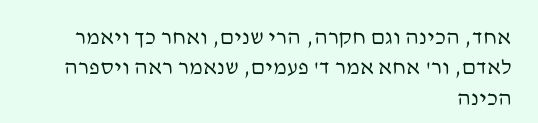אחד, הכינה וגם חקרה, הרי שנים, ואחר כך ויאמר לאדם, ור' אחא אמר ד' פעמים, שנאמר ראה ויספרה הכינה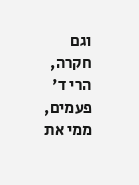וגם חקרה, הרי ד' פעמים, ממי את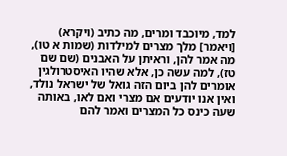למד, מיוכבד ומרים, מה כתיב (ויקרא) [ויאמר] מלך מצרים למילדות (שמות א טו), מה אמר להן, וראיתן על האבנים (שם שם טז), למה עשה כן, אלא שהיו האיסטרולגין אומרים להן ביום הזה גואל של ישראל נולד, ואין אנו יודעים אם מצרי ואם לאו, באותה שעה כינס כל המצרים ואמר להם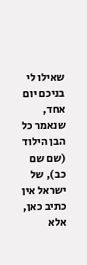שאילו לי בניכם יום אחד, שנאמר כל הבן הילוד (שם שם כב), של ישראל אין כתיב כאן, אלא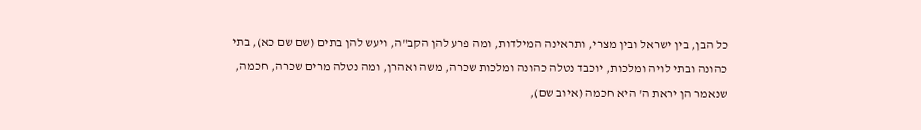כל הבן, בין ישראל ובין מצרי, ותראינה המילדות, ומה פרע להן הקב"ה, ויעש להן בתים (שם שם כא), בתי כהונה ובתי לויה ומלכות, יוכבד נטלה כהונה ומלכות שכרה, משה ואהרן, ומה נטלה מרים שכרה, חכמה, שנאמר הן יראת ה' היא חכמה (איוב שם),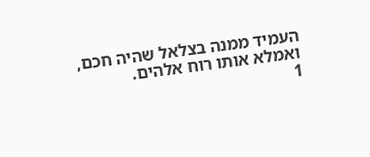העמיד ממנה בצלאל שהיה חכם, ואמלא אותו רוח אלהים.
1